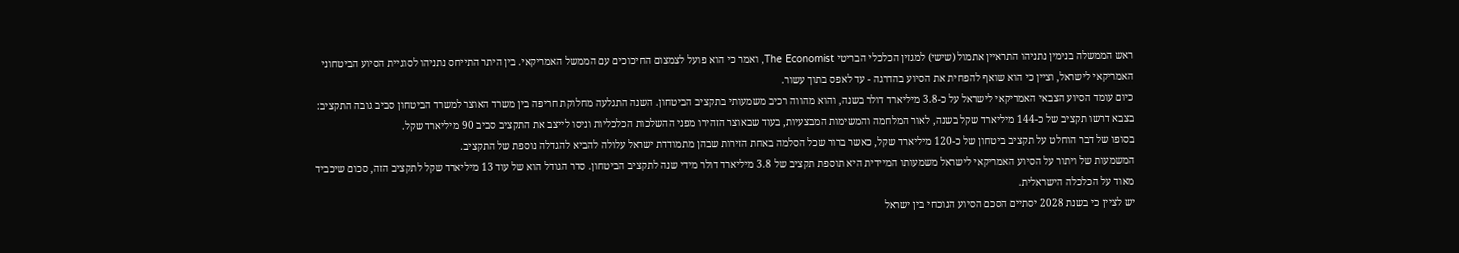ראש הממשלה בנימין נתניהו התראיין אתמול (שישי) למגזין הכלכלי הבריטי The Economist, ואמר כי הוא פועל לצמצום החיכוכים עם הממשל האמריקאי. בין היתר התייחס נתניהו לסוגיית הסיוע הביטחוני האמריקאי לישראל, וציין כי הוא שואף להפחית את הסיוע בהדרגה - עד לאפס בתוך עשור.
כיום עומד הסיוע הצבאי האמריקאי לישראל על כ-3.8 מיליארד דולר בשנה, והוא מהווה רכיב משמעותי בתקציב הביטחון. השנה התגלעה מחלוקת חריפה בין משרד האוצר למשרד הביטחון סביב גובה התקציב: בצבא דרשו תקציב של כ-144 מיליארד שקל בשנה, לאור המלחמה והמשימות המבצעיות, בעוד שבאוצר הזהירו מפני ההשלכות הכלכליות וניסו לייצב את התקציב סביב 90 מיליארד שקל.
בסופו של דבר הוחלט על תקציב ביטחון של כ-120 מיליארד שקל, כאשר ברור שכל הסלמה באחת הזירות שבהן מתמודדת ישראל עלולה להביא להגדלה נוספת של התקציב.
המשמעות של ויתור על הסיוע האמריקאי לישראל משמעותו המיידית היא תוספת תקציב של 3.8 מיליארד דולר מידי שנה לתקציב הביטחון. סדר הגודל הוא של עוד 13 מיליארד שקל לתקציב הזה, סכום שיכביד מאוד על הכלכלה הישראלית.
יש לציין כי בשנת 2028 יסתיים הסכם הסיוע הנוכחי בין ישראל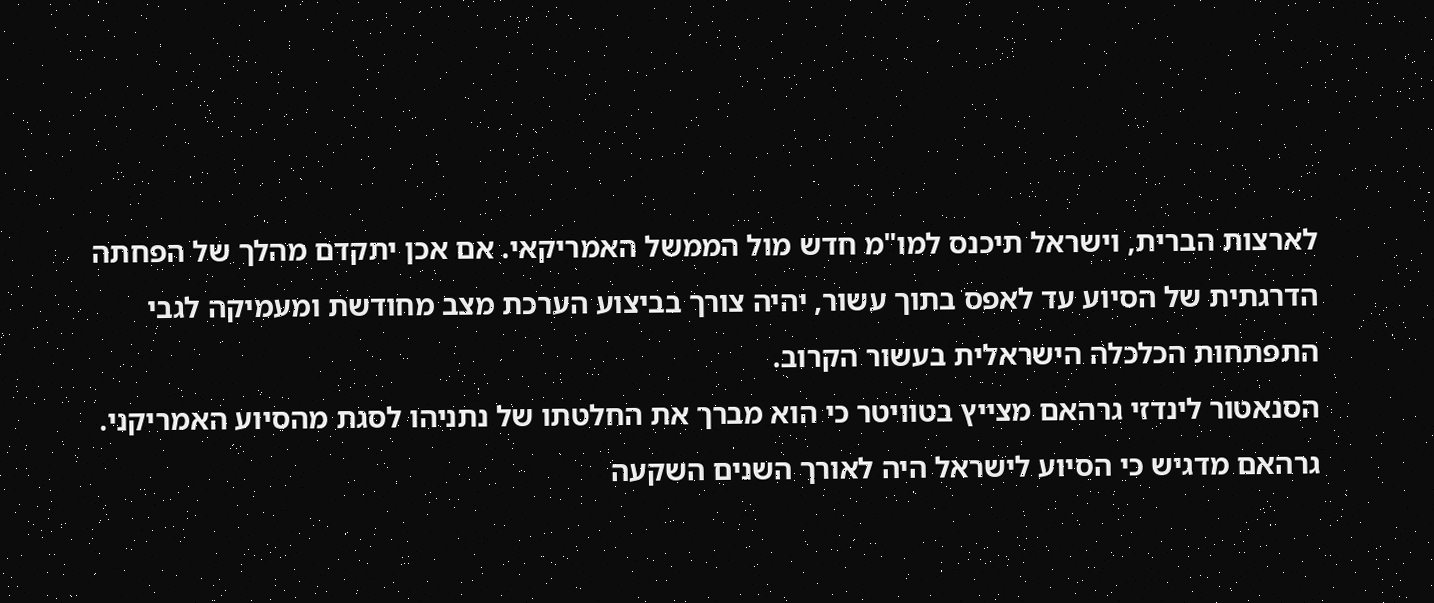לארצות הברית, וישראל תיכנס למו"מ חדש מול הממשל האמריקאי. אם אכן יתקדם מהלך של הפחתה הדרגתית של הסיוע עד לאפס בתוך עשור, יהיה צורך בביצוע הערכת מצב מחודשת ומעמיקה לגבי התפתחות הכלכלה הישראלית בעשור הקרוב.
הסנאטור לינדזי גרהאם מצייץ בטוויטר כי הוא מברך את החלטתו של נתניהו לסגת מהסיוע האמריקני. גרהאם מדגיש כי הסיוע לישראל היה לאורך השנים השקעה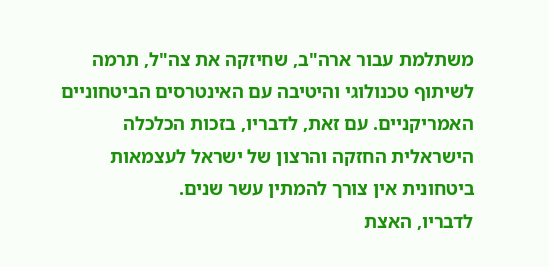משתלמת עבור ארה"ב, שחיזקה את צה"ל, תרמה לשיתוף טכנולוגי והיטיבה עם האינטרסים הביטחוניים האמריקניים. עם זאת, לדבריו, בזכות הכלכלה הישראלית החזקה והרצון של ישראל לעצמאות ביטחונית אין צורך להמתין עשר שנים.
לדבריו, האצת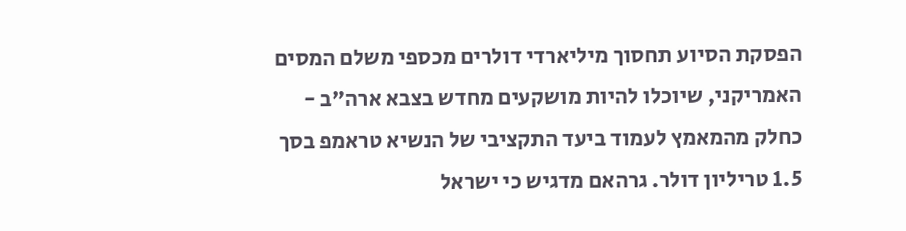הפסקת הסיוע תחסוך מיליארדי דולרים מכספי משלם המסים האמריקני, שיוכלו להיות מושקעים מחדש בצבא ארה"ב - כחלק מהמאמץ לעמוד ביעד התקציבי של הנשיא טראמפ בסך 1.5 טריליון דולר. גרהאם מדגיש כי ישראל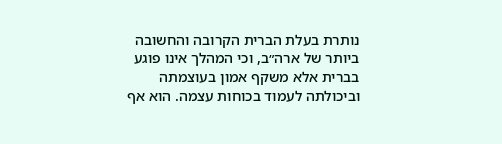נותרת בעלת הברית הקרובה והחשובה ביותר של ארה״ב, וכי המהלך אינו פוגע בברית אלא משקף אמון בעוצמתה וביכולתה לעמוד בכוחות עצמה. הוא אף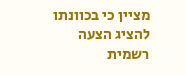מציין כי בכוונתו להציג הצעה רשמית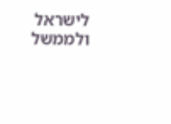לישראל ולממשל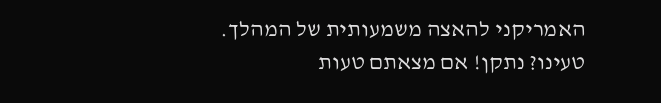האמריקני להאצה משמעותית של המהלך.
טעינו? נתקן! אם מצאתם טעות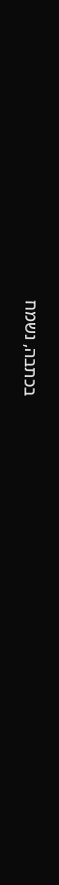בכתבה, נשמח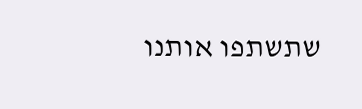שתשתפו אותנו